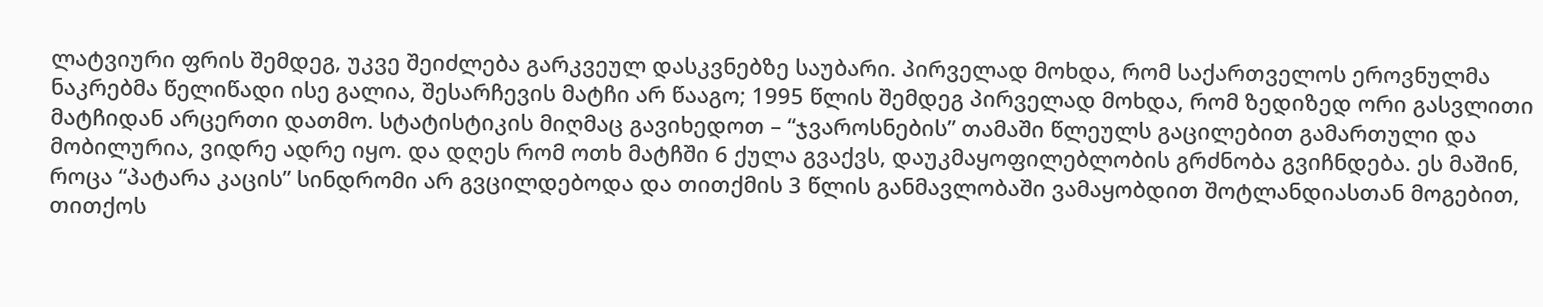ლატვიური ფრის შემდეგ, უკვე შეიძლება გარკვეულ დასკვნებზე საუბარი. პირველად მოხდა, რომ საქართველოს ეროვნულმა ნაკრებმა წელიწადი ისე გალია, შესარჩევის მატჩი არ წააგო; 1995 წლის შემდეგ პირველად მოხდა, რომ ზედიზედ ორი გასვლითი მატჩიდან არცერთი დათმო. სტატისტიკის მიღმაც გავიხედოთ – “ჯვაროსნების” თამაში წლეულს გაცილებით გამართული და მობილურია, ვიდრე ადრე იყო. და დღეს რომ ოთხ მატჩში 6 ქულა გვაქვს, დაუკმაყოფილებლობის გრძნობა გვიჩნდება. ეს მაშინ, როცა “პატარა კაცის” სინდრომი არ გვცილდებოდა და თითქმის 3 წლის განმავლობაში ვამაყობდით შოტლანდიასთან მოგებით, თითქოს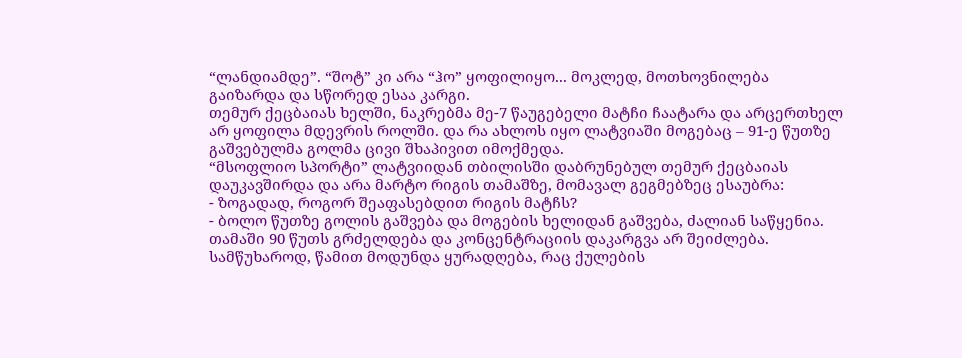“ლანდიამდე”. “შოტ” კი არა “ჰო” ყოფილიყო... მოკლედ, მოთხოვნილება გაიზარდა და სწორედ ესაა კარგი.
თემურ ქეცბაიას ხელში, ნაკრებმა მე-7 წაუგებელი მატჩი ჩაატარა და არცერთხელ არ ყოფილა მდევრის როლში. და რა ახლოს იყო ლატვიაში მოგებაც – 91-ე წუთზე გაშვებულმა გოლმა ცივი შხაპივით იმოქმედა.
“მსოფლიო სპორტი” ლატვიიდან თბილისში დაბრუნებულ თემურ ქეცბაიას დაუკავშირდა და არა მარტო რიგის თამაშზე, მომავალ გეგმებზეც ესაუბრა:
- ზოგადად, როგორ შეაფასებდით რიგის მატჩს?
- ბოლო წუთზე გოლის გაშვება და მოგების ხელიდან გაშვება, ძალიან საწყენია. თამაში 90 წუთს გრძელდება და კონცენტრაციის დაკარგვა არ შეიძლება. სამწუხაროდ, წამით მოდუნდა ყურადღება, რაც ქულების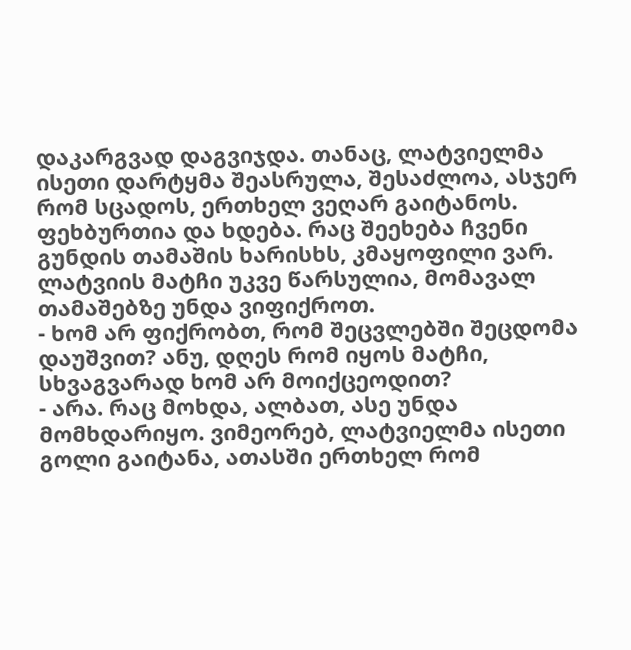დაკარგვად დაგვიჯდა. თანაც, ლატვიელმა ისეთი დარტყმა შეასრულა, შესაძლოა, ასჯერ რომ სცადოს, ერთხელ ვეღარ გაიტანოს. ფეხბურთია და ხდება. რაც შეეხება ჩვენი გუნდის თამაშის ხარისხს, კმაყოფილი ვარ. ლატვიის მატჩი უკვე წარსულია, მომავალ თამაშებზე უნდა ვიფიქროთ.
- ხომ არ ფიქრობთ, რომ შეცვლებში შეცდომა დაუშვით? ანუ, დღეს რომ იყოს მატჩი, სხვაგვარად ხომ არ მოიქცეოდით?
- არა. რაც მოხდა, ალბათ, ასე უნდა მომხდარიყო. ვიმეორებ, ლატვიელმა ისეთი გოლი გაიტანა, ათასში ერთხელ რომ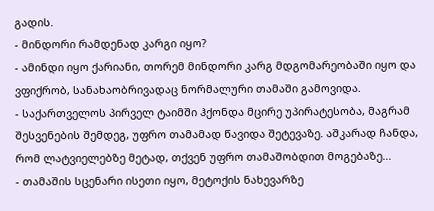გადის.
- მინდორი რამდენად კარგი იყო?
- ამინდი იყო ქარიანი, თორემ მინდორი კარგ მდგომარეობაში იყო და ვფიქრობ, სანახაობრივადაც ნორმალური თამაში გამოვიდა.
- საქართველოს პირველ ტაიმში ჰქონდა მცირე უპირატესობა, მაგრამ შესვენების შემდეგ, უფრო თამამად წავიდა შეტევაზე. აშკარად ჩანდა, რომ ლატვიელებზე მეტად, თქვენ უფრო თამაშობდით მოგებაზე...
- თამაშის სცენარი ისეთი იყო, მეტოქის ნახევარზე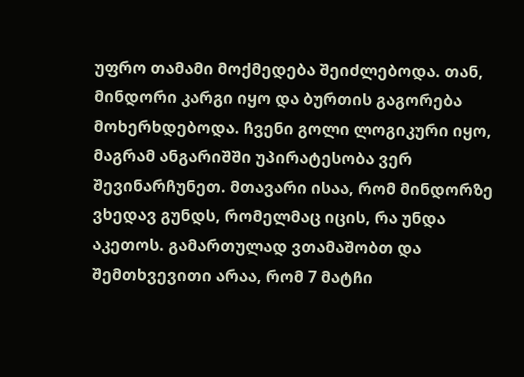უფრო თამამი მოქმედება შეიძლებოდა. თან, მინდორი კარგი იყო და ბურთის გაგორება მოხერხდებოდა. ჩვენი გოლი ლოგიკური იყო, მაგრამ ანგარიშში უპირატესობა ვერ შევინარჩუნეთ. მთავარი ისაა, რომ მინდორზე ვხედავ გუნდს, რომელმაც იცის, რა უნდა აკეთოს. გამართულად ვთამაშობთ და შემთხვევითი არაა, რომ 7 მატჩი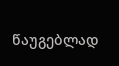წაუგებლად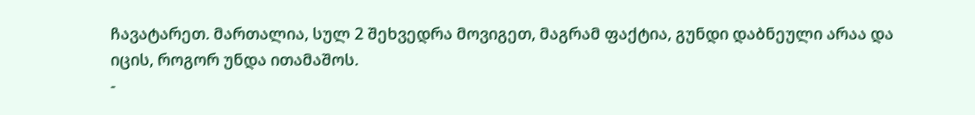ჩავატარეთ. მართალია, სულ 2 შეხვედრა მოვიგეთ, მაგრამ ფაქტია, გუნდი დაბნეული არაა და იცის, როგორ უნდა ითამაშოს.
-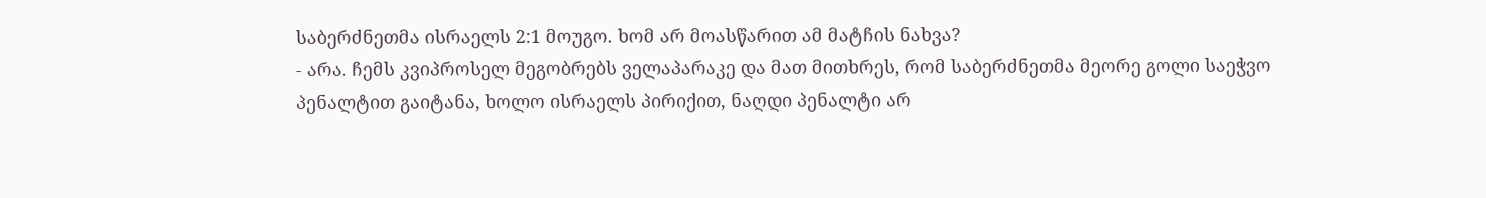საბერძნეთმა ისრაელს 2:1 მოუგო. ხომ არ მოასწარით ამ მატჩის ნახვა?
- არა. ჩემს კვიპროსელ მეგობრებს ველაპარაკე და მათ მითხრეს, რომ საბერძნეთმა მეორე გოლი საეჭვო პენალტით გაიტანა, ხოლო ისრაელს პირიქით, ნაღდი პენალტი არ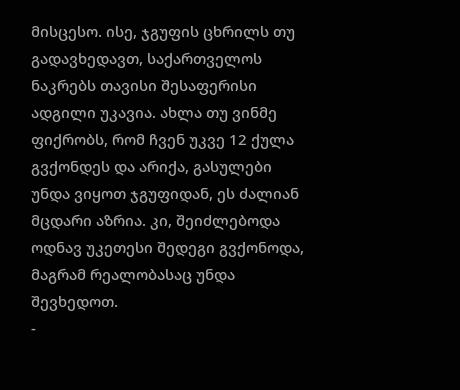მისცესო. ისე, ჯგუფის ცხრილს თუ გადავხედავთ, საქართველოს ნაკრებს თავისი შესაფერისი ადგილი უკავია. ახლა თუ ვინმე ფიქრობს, რომ ჩვენ უკვე 12 ქულა გვქონდეს და არიქა, გასულები უნდა ვიყოთ ჯგუფიდან, ეს ძალიან მცდარი აზრია. კი, შეიძლებოდა ოდნავ უკეთესი შედეგი გვქონოდა, მაგრამ რეალობასაც უნდა შევხედოთ.
-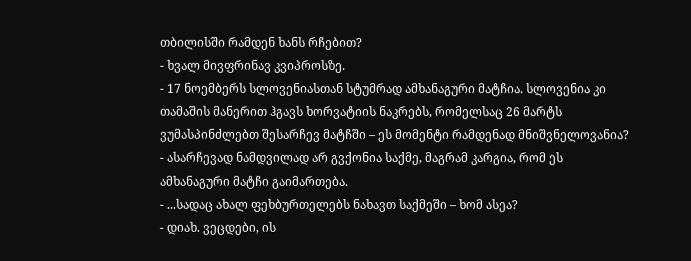თბილისში რამდენ ხანს რჩებით?
- ხვალ მივფრინავ კვიპროსზე.
- 17 ნოემბერს სლოვენიასთან სტუმრად ამხანაგური მატჩია. სლოვენია კი თამაშის მანერით ჰგავს ხორვატიის ნაკრებს, რომელსაც 26 მარტს ვუმასპინძლებთ შესარჩევ მატჩში – ეს მომენტი რამდენად მნიშვნელოვანია?
- ასარჩევად ნამდვილად არ გვქონია საქმე, მაგრამ კარგია, რომ ეს ამხანაგური მატჩი გაიმართება.
- ...სადაც ახალ ფეხბურთელებს ნახავთ საქმეში – ხომ ასეა?
- დიახ. ვეცდები, ის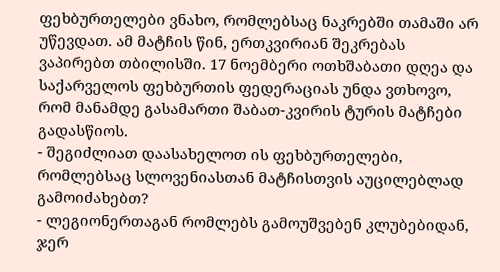ფეხბურთელები ვნახო, რომლებსაც ნაკრებში თამაში არ უწევდათ. ამ მატჩის წინ, ერთკვირიან შეკრებას ვაპირებთ თბილისში. 17 ნოემბერი ოთხშაბათი დღეა და საქარველოს ფეხბურთის ფედერაციას უნდა ვთხოვო, რომ მანამდე გასამართი შაბათ-კვირის ტურის მატჩები გადასწიოს.
- შეგიძლიათ დაასახელოთ ის ფეხბურთელები, რომლებსაც სლოვენიასთან მატჩისთვის აუცილებლად გამოიძახებთ?
- ლეგიონერთაგან რომლებს გამოუშვებენ კლუბებიდან, ჯერ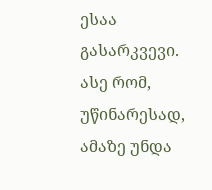ესაა გასარკვევი. ასე რომ, უწინარესად, ამაზე უნდა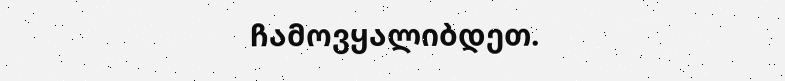ჩამოვყალიბდეთ.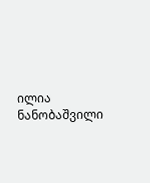ილია ნანობაშვილი